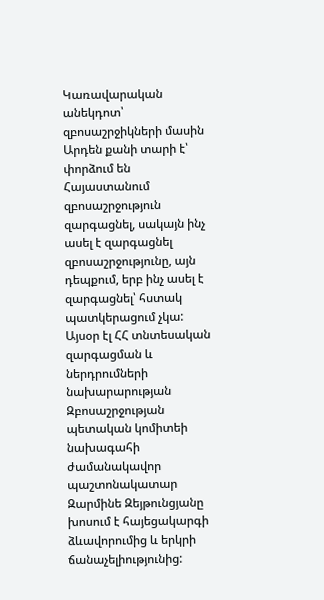Կառավարական անեկդոտ՝ զբոսաշրջիկների մասին
Արդեն քանի տարի է՝ փորձում են Հայաստանում զբոսաշրջություն զարգացնել, սակայն ինչ ասել է զարգացնել զբոսաշրջությունը, այն դեպքում, երբ ինչ ասել է զարգացնել՝ հստակ պատկերացում չկա:
Այսօր էլ ՀՀ տնտեսական զարգացման և ներդրումների նախարարության Զբոսաշրջության պետական կոմիտեի նախագահի ժամանակավոր պաշտոնակատար Զարմինե Զեյթունցյանը խոսում է հայեցակարգի ձևավորումից և երկրի ճանաչելիությունից: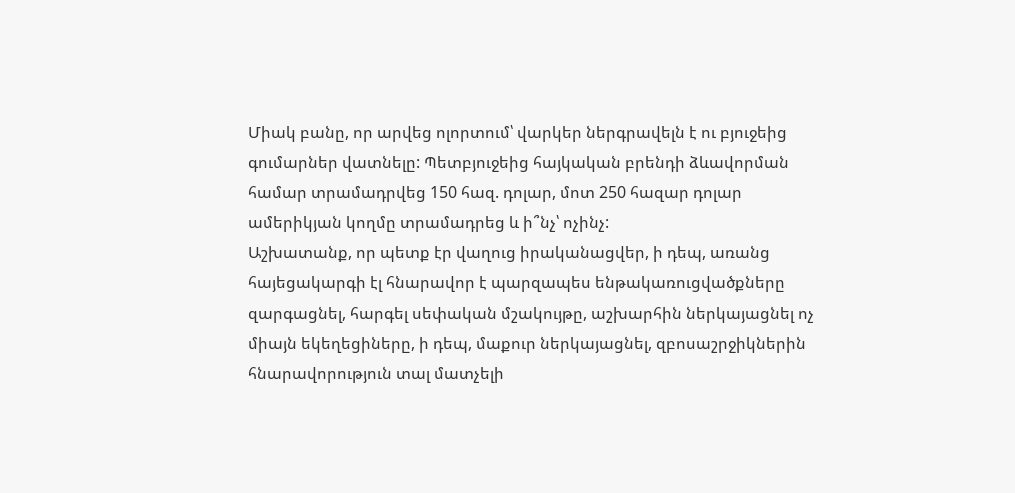Միակ բանը, որ արվեց ոլորտում՝ վարկեր ներգրավելն է ու բյուջեից գումարներ վատնելը: Պետբյուջեից հայկական բրենդի ձևավորման համար տրամադրվեց 150 հազ. դոլար, մոտ 250 հազար դոլար ամերիկյան կողմը տրամադրեց և ի՞նչ՝ ոչինչ:
Աշխատանք, որ պետք էր վաղուց իրականացվեր, ի դեպ, առանց հայեցակարգի էլ հնարավոր է պարզապես ենթակառուցվածքները զարգացնել, հարգել սեփական մշակույթը, աշխարհին ներկայացնել ոչ միայն եկեղեցիները, ի դեպ, մաքուր ներկայացնել, զբոսաշրջիկներին հնարավորություն տալ մատչելի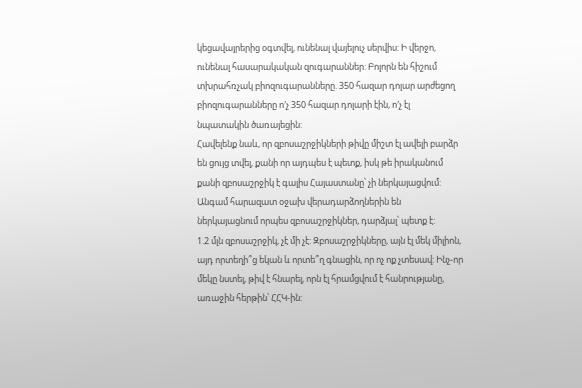կեցավայրերից օգտվել, ունենալ վայելուչ սերվիս: Ի վերջո, ունենալ հասարակական զուգարաններ: Բոլորն են հիշում տխրահռչակ բիոզուգարանները. 350 հազար դոլար արժեցող բիոզուգարանները ո′չ 350 հազար դոլարի էին, ո′չ էլ նպատակին ծառայեցին:
Հավելենք նաև, որ զբոսաշրջիկների թիվը միշտ էլ ավելի բարձր են ցույց տվել, քանի որ այդպես է պետք, իսկ թե իրականում քանի զբոսաշրջիկ է գալիս Հայաստանը՝ չի ներկայացվում: Անգամ հարազատ օջախ վերադարձողներին են ներկայացնում որպես զբոսաշրջիկներ, դարձյալ՝ պետք է:
1.2 մլն զբոսաշրջիկ, չէ մի չէ: Զբոսաշրջիկները, այն էլ մեկ միլիոն, այդ որտեղի՞ց եկան և որտե՞ղ գնացին, որ ոչ ոք չտեսավ: Ինչ-որ մեկը նստել, թիվ է հնարել, որն էլ հրամցվում է հանրությանը, առաջին հերթին՝ ՀՀԿ-ին: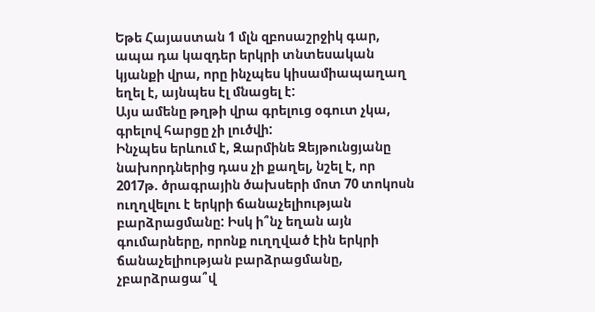Եթե Հայաստան 1 մլն զբոսաշրջիկ գար, ապա դա կազդեր երկրի տնտեսական կյանքի վրա, որը ինչպես կիսամիապաղաղ եղել է, այնպես էլ մնացել է:
Այս ամենը թղթի վրա գրելուց օգուտ չկա, գրելով հարցը չի լուծվի:
Ինչպես երևում է, Զարմինե Զեյթունցյանը նախորդներից դաս չի քաղել, նշել է, որ 2017թ. ծրագրային ծախսերի մոտ 70 տոկոսն ուղղվելու է երկրի ճանաչելիության բարձրացմանը: Իսկ ի՞նչ եղան այն գումարները, որոնք ուղղված էին երկրի ճանաչելիության բարձրացմանը, չբարձրացա՞վ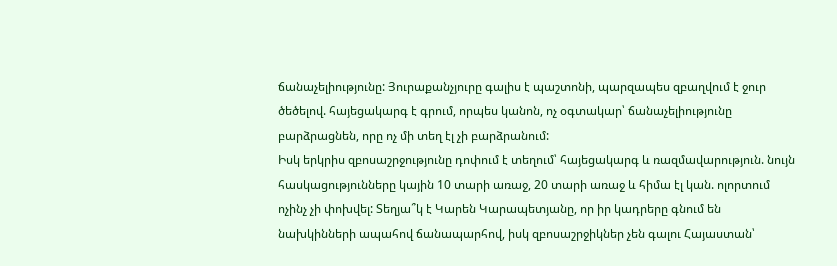ճանաչելիությունը: Յուրաքանչյուրը գալիս է պաշտոնի, պարզապես զբաղվում է ջուր ծեծելով. հայեցակարգ է գրում, որպես կանոն, ոչ օգտակար՝ ճանաչելիությունը բարձրացնեն, որը ոչ մի տեղ էլ չի բարձրանում:
Իսկ երկրիս զբոսաշրջությունը դոփում է տեղում՝ հայեցակարգ և ռազմավարություն. նույն հասկացությունները կային 10 տարի առաջ, 20 տարի առաջ և հիմա էլ կան. ոլորտում ոչինչ չի փոխվել: Տեղյա՞կ է Կարեն Կարապետյանը, որ իր կադրերը գնում են նախկինների ապահով ճանապարհով, իսկ զբոսաշրջիկներ չեն գալու Հայաստան՝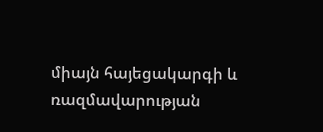միայն հայեցակարգի և ռազմավարության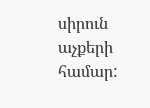սիրուն աչքերի համար: